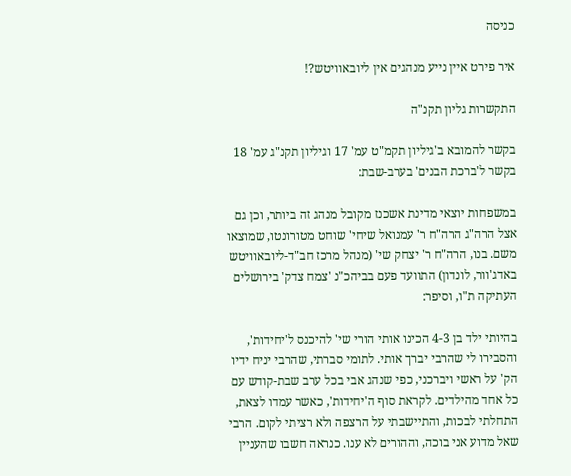כניסה

איר פירט איין נייע מנהגים אין ליובאוויטש?!

התקשרות גליון תקנ"ה

בקשר להמובא ב'גיליון תקמ"ט עמ' 17 וגיליון תקנ"ג עמ' 18 בקשר ל'ברכת הבנים' בערב-שבת:

במשפחות יוצאי מדינת אשכנז מקובל מנהג זה ביותר, וכן גם אצל הרה"ג הרה"ח ר' עמנואל שיחי' שוחט מטורונטו, שמוצאו משם. בנו, הרה"ח ר' יצחק שי' (מנהל מרכז חב"ד-ליובאוויטש באדג'וור, לונדון) התוועד פעם בביהכ"נ 'צמח צדק' בירושלים העתיקה ת"ו, וסיפר:

בהיותי ילד בן 4-3 הכינו אותי הורי שי' להיכנס ל'יחידות', והסבירו לי שהרבי יברך אותי. לתומי סברתי, שהרבי יניח ידיו הק' על ראשי ויברכני, כפי שנהג אבי בכל ערב שבת-קודש עם כל אחד מהילדים. לקראת סוף ה'יחידות', כאשר עמדו לצאת, התחלתי לבכות, והתיישבתי על הרצפה ולא רציתי לקום. הרבי שאל מדוע אני בוכה, וההורים לא ענו. כנראה חשבו שהעניין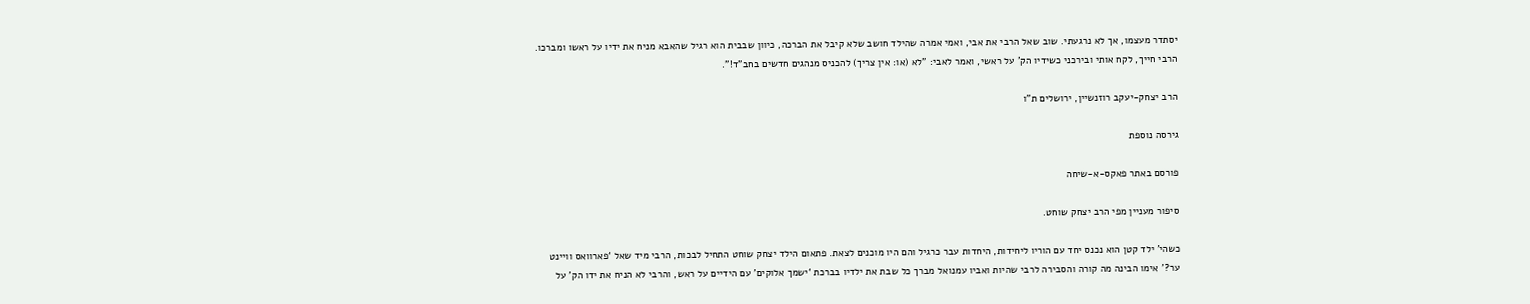יסתדר מעצמו, אך לא נרגעתי. שוב שאל הרבי את אבי, ואמי אמרה שהילד חושב שלא קיבל את הברכה, כיוון שבבית הוא רגיל שהאבא מניח את ידיו על ראשו ומברכו. הרבי חייך, לקח אותי ובירכני כשידיו הק' על ראשי, ואמר לאבי: "לא (או: אין צריך) להכניס מנהגים חדשים בחב"ד!".

הרב יצחק-יעקב רוזנשיין, ירושלים ת"ו

גירסה נוספת

פורסם באתר פאקס-א-שיחה

סיפור מעניין מפי הרב יצחק שוחט.

כשהי’ ילד קטן הוא נכנס יחד עם הוריו ליחידות, היחדות עבר כרגיל והם היו מוכנים לצאת. פתאום הילד יצחק שוחט התחיל לבכות, הרבי מיד שאל ‘פארוואס וויינט ער?’ אימו הבינה מה קורה והסבירה לרבי שהיות ואביו עמנואל מברך כל שבת את ילדיו בברכת ‘ישמך אלוקים’ עם הידיים על ראש, והרבי לא הניח את ידו הק’ על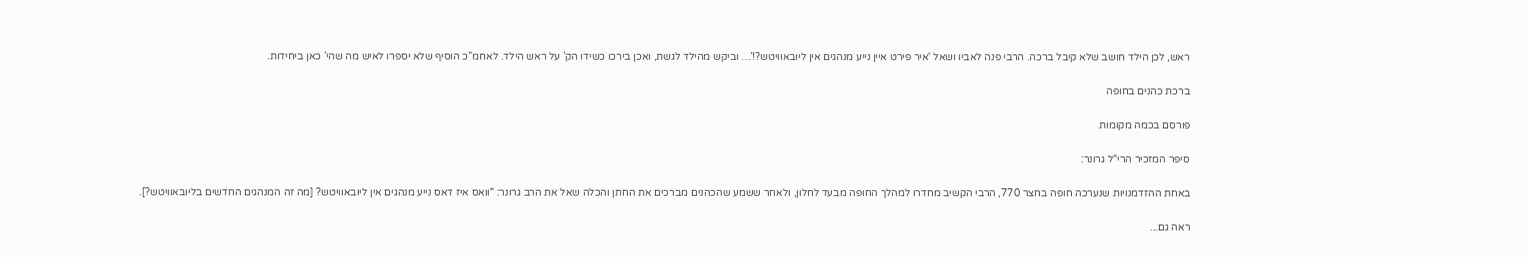ראש, לכן הילד חושב שלא קיבל ברכה. הרבי פנה לאביו ושאל 'איר פירט איין נייע מנהגים אין ליובאוויטש?!’… וביקש מהילד לגשת, ואכן בירכו כשידו הק’ על ראש הילד. לאחמ”כ הוסיף שלא יספרו לאיש מה שהי’ כאן ביחידות.

ברכת כהנים בחופה

פורסם בכמה מקומות

סיפר המזכיר הרי"ל גרונר:

באחת ההזדמנויות שנערכה חופה בחצר 770, הרבי הקשיב מחדרו למהלך החופה מבעד לחלון, ולאחר ששמע שהכהנים מברכים את החתן והכלה שאל את הרב גרונר: "וואס איז דאס נייע מנהגים אין ליובאוויטש? [מה זה המנהגים החדשים בליובאוויטש?].

ראה גם...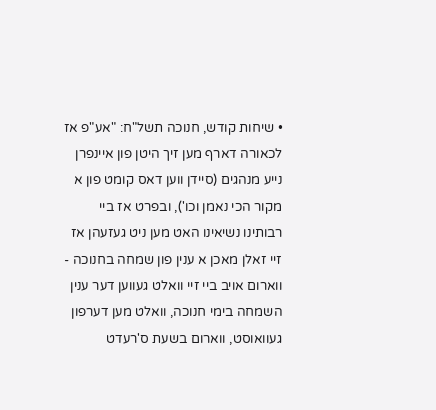• שיחות קודש, חנוכה תשל"ח: "אע"פ אז לכאורה דארף מען זיך היטן פון איינפרן נייע מנהגים (סיידן ווען דאס קומט פון א מקור הכי נאמן וכו'), ובפרט אז ביי רבותינו נשיאינו האט מען ניט געזעהן אז זיי זאלן מאכן א ענין פון שמחה בחנוכה - ווארום אויב ביי זיי וואלט געווען דער ענין השמחה בימי חנוכה, וואלט מען דערפון געוואוסט, ווארום בשעת ס'רעדט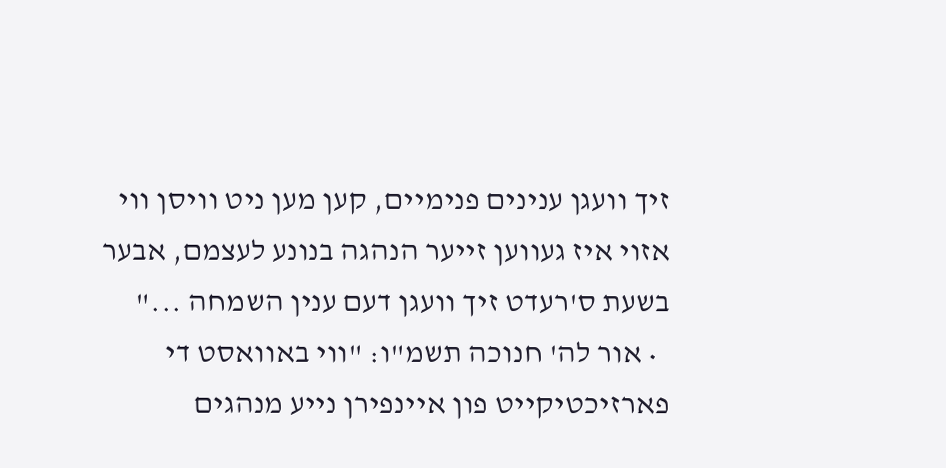זיך וועגן ענינים פנימיים, קען מען ניט וויסן ווי אזוי איז געווען זייער הנהגה בנונע לעצמם, אבער בשעת ס'רעדט זיך וועגן דעם ענין השמחה ..."
  • אור לה' חנוכה תשמ"ו: "ווי באוואסט די פארזיכטיקייט פון איינפירן נייע מנהגים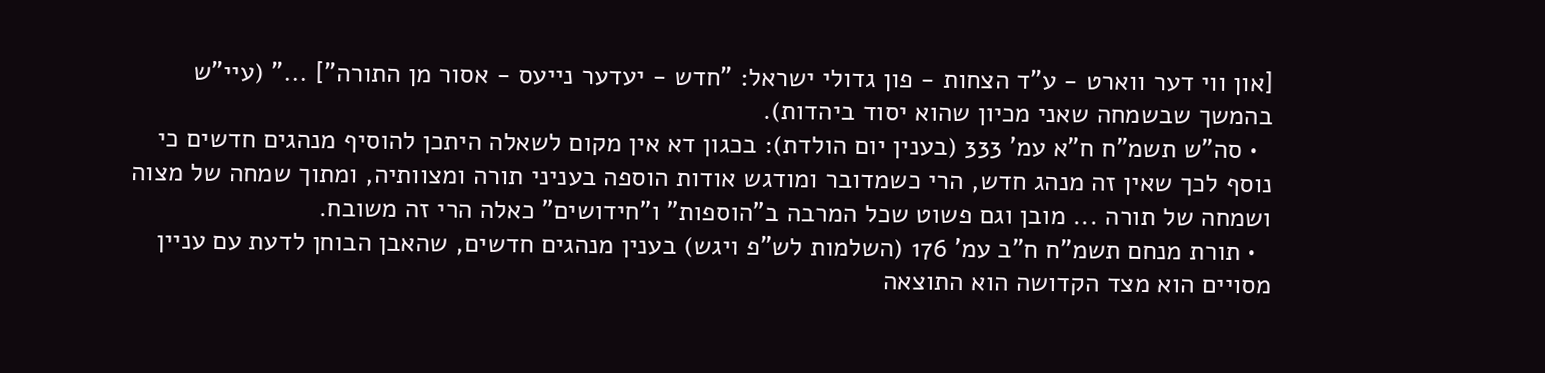[און ווי דער ווארט - ע"ד הצחות - פון גדולי ישראל: "חדש - יעדער נייעס - אסור מן התורה"] ..." (עיי"ש בהמשך שבשמחה שאני מכיון שהוא יסוד ביהדות).
  • סה"ש תשמ"ח ח"א עמ' 333 (בענין יום הולדת): בכגון דא אין מקום לשאלה היתכן להוסיף מנהגים חדשים כי נוסף לכך שאין זה מנהג חדש, הרי כשמדובר ומודגש אודות הוספה בעניני תורה ומצוותיה, ומתוך שמחה של מצוה ושמחה של תורה ... מובן וגם פשוט שכל המרבה ב"הוספות" ו"חידושים" כאלה הרי זה משובח.
  • תורת מנחם תשמ"ח ח"ב עמ' 176 (השלמות לש"פ ויגש) בענין מנהגים חדשים, שהאבן הבוחן לדעת עם עניין מסויים הוא מצד הקדושה הוא התוצאה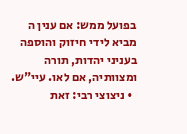בפועל ממש: אם ענין ה מביא לידי חיזוק והוספה בעניני יהדות, תורה ומצוותיה, אם לאו. עיי"ש.
  • ניצוצי רבי: זאת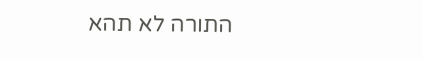התורה לא תהא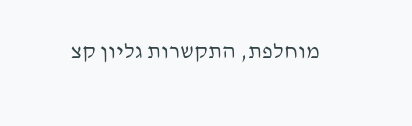מוחלפת, התקשרות גליון קצ